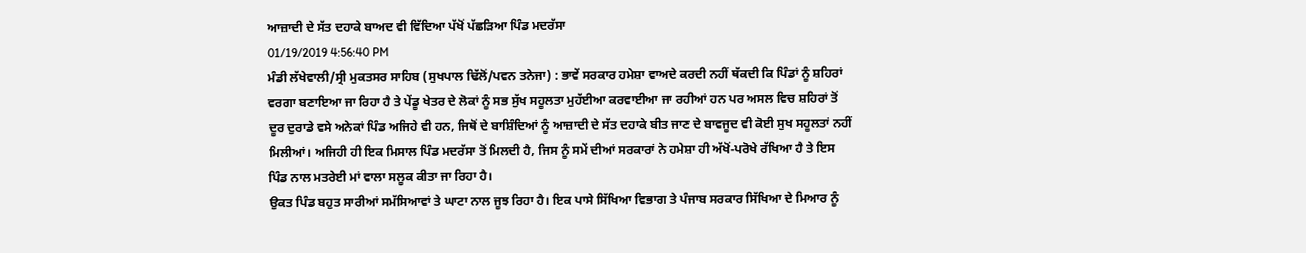ਆਜ਼ਾਦੀ ਦੇ ਸੱਤ ਦਹਾਕੇ ਬਾਅਦ ਵੀ ਵਿੱਦਿਆ ਪੱਖੋਂ ਪੱਛੜਿਆ ਪਿੰਡ ਮਦਰੱਸਾ
01/19/2019 4:56:40 PM
ਮੰਡੀ ਲੱਖੇਵਾਲੀ/ਸ੍ਰੀ ਮੁਕਤਸਰ ਸਾਹਿਬ (ਸੁਖਪਾਲ ਢਿੱਲੋਂ/ਪਵਨ ਤਨੇਜਾ) : ਭਾਵੇਂ ਸਰਕਾਰ ਹਮੇਸ਼ਾ ਵਾਅਦੇ ਕਰਦੀ ਨਹੀਂ ਥੱਕਦੀ ਕਿ ਪਿੰਡਾਂ ਨੂੰ ਸ਼ਹਿਰਾਂ ਵਰਗਾ ਬਣਾਇਆ ਜਾ ਰਿਹਾ ਹੈ ਤੇ ਪੇਂਡੂ ਖੇਤਰ ਦੇ ਲੋਕਾਂ ਨੂੰ ਸਭ ਸੁੱਖ ਸਹੂਲਤਾ ਮੁਹੱਈਆ ਕਰਵਾਈਆ ਜਾ ਰਹੀਆਂ ਹਨ ਪਰ ਅਸਲ ਵਿਚ ਸ਼ਹਿਰਾਂ ਤੋਂ ਦੂਰ ਦੁਰਾਡੇ ਵਸੇ ਅਨੇਕਾਂ ਪਿੰਡ ਅਜਿਹੇ ਵੀ ਹਨ, ਜਿਥੋਂ ਦੇ ਬਾਸ਼ਿੰਦਿਆਂ ਨੂੰ ਆਜ਼ਾਦੀ ਦੇ ਸੱਤ ਦਹਾਕੇ ਬੀਤ ਜਾਣ ਦੇ ਬਾਵਜੂਦ ਵੀ ਕੋਈ ਸੁਖ ਸਹੂਲਤਾਂ ਨਹੀਂ ਮਿਲੀਆਂ। ਅਜਿਹੀ ਹੀ ਇਕ ਮਿਸਾਲ ਪਿੰਡ ਮਦਰੱਸਾ ਤੋਂ ਮਿਲਦੀ ਹੈ, ਜਿਸ ਨੂੰ ਸਮੇਂ ਦੀਆਂ ਸਰਕਾਰਾਂ ਨੇ ਹਮੇਸ਼ਾ ਹੀ ਅੱਖੋਂ-ਪਰੋਖੇ ਰੱਖਿਆ ਹੈ ਤੇ ਇਸ ਪਿੰਡ ਨਾਲ ਮਤਰੇਈ ਮਾਂ ਵਾਲਾ ਸਲੂਕ ਕੀਤਾ ਜਾ ਰਿਹਾ ਹੈ।
ਉਕਤ ਪਿੰਡ ਬਹੁਤ ਸਾਰੀਆਂ ਸਮੱਸਿਆਵਾਂ ਤੇ ਘਾਟਾ ਨਾਲ ਜੂਝ ਰਿਹਾ ਹੈ। ਇਕ ਪਾਸੇ ਸਿੱਖਿਆ ਵਿਭਾਗ ਤੇ ਪੰਜਾਬ ਸਰਕਾਰ ਸਿੱਖਿਆ ਦੇ ਮਿਆਰ ਨੂੰ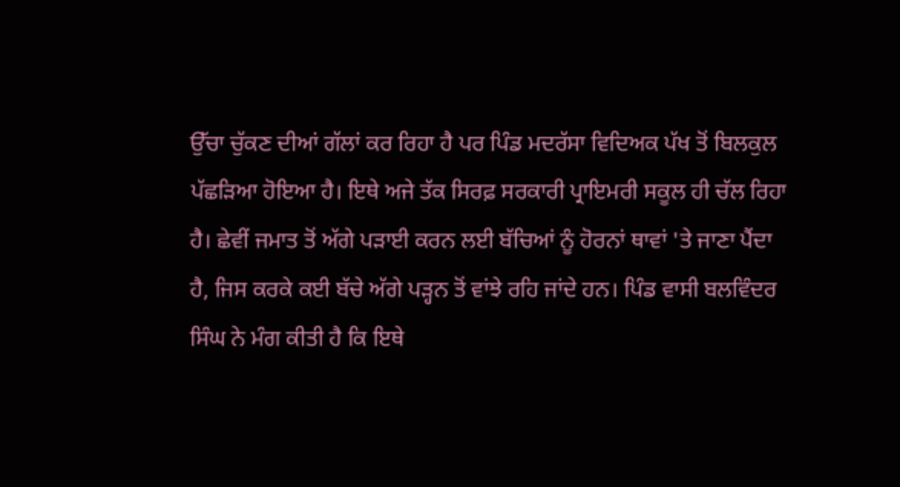ਉੱਚਾ ਚੁੱਕਣ ਦੀਆਂ ਗੱਲਾਂ ਕਰ ਰਿਹਾ ਹੈ ਪਰ ਪਿੰਡ ਮਦਰੱਸਾ ਵਿਦਿਅਕ ਪੱਖ ਤੋਂ ਬਿਲਕੁਲ ਪੱਛੜਿਆ ਹੋਇਆ ਹੈ। ਇਥੇ ਅਜੇ ਤੱਕ ਸਿਰਫ਼ ਸਰਕਾਰੀ ਪ੍ਰਾਇਮਰੀ ਸਕੂਲ ਹੀ ਚੱਲ ਰਿਹਾ ਹੈ। ਛੇਵੀਂ ਜਮਾਤ ਤੋਂ ਅੱਗੇ ਪੜਾਈ ਕਰਨ ਲਈ ਬੱਚਿਆਂ ਨੂੰ ਹੋਰਨਾਂ ਥਾਵਾਂ 'ਤੇ ਜਾਣਾ ਪੈਂਦਾ ਹੈ, ਜਿਸ ਕਰਕੇ ਕਈ ਬੱਚੇ ਅੱਗੇ ਪੜ੍ਹਨ ਤੋਂ ਵਾਂਝੇ ਰਹਿ ਜਾਂਦੇ ਹਨ। ਪਿੰਡ ਵਾਸੀ ਬਲਵਿੰਦਰ ਸਿੰਘ ਨੇ ਮੰਗ ਕੀਤੀ ਹੈ ਕਿ ਇਥੇ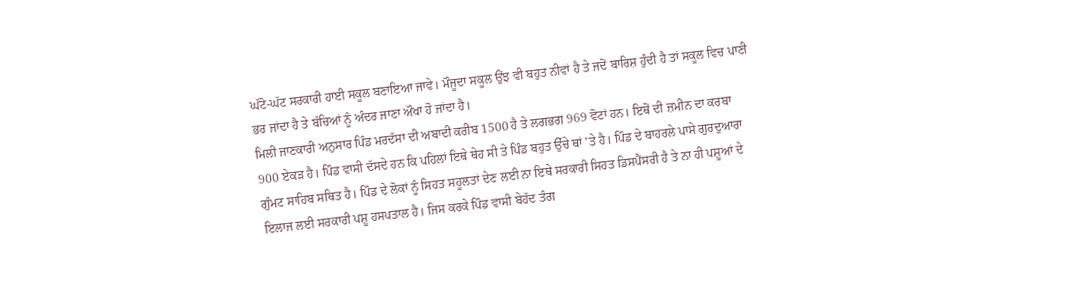ਘੱਟੋ-ਘੱਟ ਸਰਕਾਰੀ ਹਾਈ ਸਕੂਲ ਬਣਾਇਆ ਜਾਵੇ। ਮੌਜੂਦਾ ਸਕੂਲ ਉਂਝ ਵੀ ਬਹੁਤ ਨੀਵਾਂ ਹੈ ਤੇ ਜਦੋਂ ਬਾਰਿਸ਼ ਹੁੰਦੀ ਹੈ ਤਾਂ ਸਕੂਲ ਵਿਚ ਪਾਣੀ ਭਰ ਜਾਂਦਾ ਹੈ ਤੇ ਬੱਚਿਆਂ ਨੂੰ ਅੰਦਰ ਜਾਣਾ ਔਖਾ ਹੋ ਜਾਂਦਾ ਹੈ।
ਮਿਲੀ ਜਾਣਕਾਰੀ ਅਨੁਸਾਰ ਪਿੰਡ ਮਰਦੱਸਾ ਦੀ ਅਬਾਦੀ ਕਰੀਬ 1500 ਹੈ ਤੇ ਲਗਭਗ 969 ਵੋਟਾਂ ਹਨ। ਇਥੋਂ ਦੀ ਜ਼ਮੀਨ ਦਾ ਕਰਬਾ 900 ਏਕੜ ਹੈ। ਪਿੰਡ ਵਾਸੀ ਦੱਸਦੇ ਹਨ ਕਿ ਪਹਿਲਾਂ ਇਥੇ ਥੇਹ ਸੀ ਤੇ ਪਿੰਡ ਬਹੁਤ ਉੱਚੇ ਥਾਂ 'ਤੇ ਹੈ। ਪਿੰਡ ਦੇ ਬਾਹਰਲੇ ਪਾਸੇ ਗੁਰਦੁਆਰਾ ਗੁੰਮਟ ਸਾਹਿਬ ਸਥਿਤ ਹੈ। ਪਿੰਡ ਦੇ ਲੋਕਾਂ ਨੂੰ ਸਿਹਤ ਸਹੂਲਤਾਂ ਦੇਣ ਲਈ ਨਾ ਇਥੇ ਸਰਕਾਰੀ ਸਿਹਤ ਡਿਸਪੈਂਸਰੀ ਹੈ ਤੇ ਨਾ ਹੀ ਪਸ਼ੂਆਂ ਦੇ ਇਲਾਜ ਲਈ ਸਰਕਾਰੀ ਪਸ਼ੂ ਹਸਪਤਾਲ ਹੈ। ਜਿਸ ਕਰਕੇ ਪਿੰਡ ਵਾਸੀ ਬੇਹੱਦ ਤੰਗ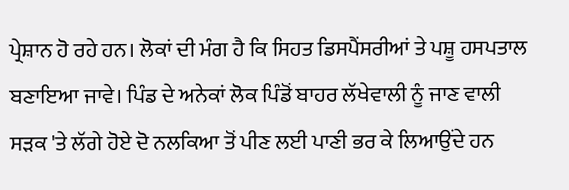ਪ੍ਰੇਸ਼ਾਨ ਹੋ ਰਹੇ ਹਨ। ਲੋਕਾਂ ਦੀ ਮੰਗ ਹੈ ਕਿ ਸਿਹਤ ਡਿਸਪੈਂਸਰੀਆਂ ਤੇ ਪਸ਼ੂ ਹਸਪਤਾਲ ਬਣਾਇਆ ਜਾਵੇ। ਪਿੰਡ ਦੇ ਅਨੇਕਾਂ ਲੋਕ ਪਿੰਡੋਂ ਬਾਹਰ ਲੱਖੇਵਾਲੀ ਨੂੰ ਜਾਣ ਵਾਲੀ ਸੜਕ 'ਤੇ ਲੱਗੇ ਹੋਏ ਦੋ ਨਲਕਿਆ ਤੋਂ ਪੀਣ ਲਈ ਪਾਣੀ ਭਰ ਕੇ ਲਿਆਉਂਦੇ ਹਨ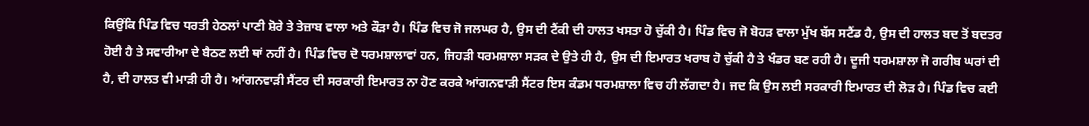ਕਿਉਂਕਿ ਪਿੰਡ ਵਿਚ ਧਰਤੀ ਹੇਠਲਾਂ ਪਾਣੀ ਸ਼ੋਰੇ ਤੇ ਤੇਜ਼ਾਬ ਵਾਲਾ ਅਤੇ ਕੌੜਾ ਹੈ। ਪਿੰਡ ਵਿਚ ਜੋ ਜਲਘਰ ਹੈ, ਉਸ ਦੀ ਟੈਂਕੀ ਦੀ ਹਾਲਤ ਖਸਤਾ ਹੋ ਚੁੱਕੀ ਹੈ। ਪਿੰਡ ਵਿਚ ਜੋ ਬੋਹੜ ਵਾਲਾ ਮੁੱਖ ਬੱਸ ਸਟੈਂਡ ਹੈ, ਉਸ ਦੀ ਹਾਲਤ ਬਦ ਤੋਂ ਬਦਤਰ ਹੋਈ ਹੈ ਤੇ ਸਵਾਰੀਆ ਦੇ ਬੈਠਣ ਲਈ ਥਾਂ ਨਹੀਂ ਹੈ। ਪਿੰਡ ਵਿਚ ਦੋ ਧਰਮਸ਼ਾਲਾਵਾਂ ਹਨ, ਜਿਹੜੀ ਧਰਮਸ਼ਾਲਾ ਸੜਕ ਦੇ ਉਤੇ ਹੀ ਹੈ, ਉਸ ਦੀ ਇਮਾਰਤ ਖਰਾਬ ਹੋ ਚੁੱਕੀ ਹੈ ਤੇ ਖੰਡਰ ਬਣ ਰਹੀ ਹੈ। ਦੂਜੀ ਧਰਮਸ਼ਾਲਾ ਜੋ ਗਰੀਬ ਘਰਾਂ ਦੀ ਹੈ, ਦੀ ਹਾਲਤ ਵੀ ਮਾੜੀ ਹੀ ਹੈ। ਆਂਗਨਵਾੜੀ ਸੈਂਟਰ ਦੀ ਸਰਕਾਰੀ ਇਮਾਰਤ ਨਾ ਹੋਣ ਕਰਕੇ ਆਂਗਨਵਾੜੀ ਸੈਂਟਰ ਇਸ ਕੰਡਮ ਧਰਮਸ਼ਾਲਾ ਵਿਚ ਹੀ ਲੱਗਦਾ ਹੈ। ਜਦ ਕਿ ਉਸ ਲਈ ਸਰਕਾਰੀ ਇਮਾਰਤ ਦੀ ਲੋੜ ਹੈ। ਪਿੰਡ ਵਿਚ ਕਈ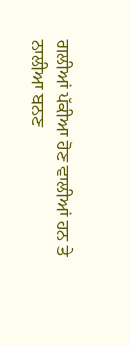ਗਲੀਆਂ ਪੱਕੀਆ ਹੋਣ ਵਾਲੀਆਂ ਹਨ ਤੇ ਨਾਲੀਆ ਬਨਣ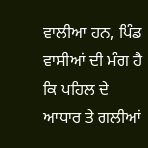ਵਾਲੀਆ ਹਨ, ਪਿੰਡ ਵਾਸੀਆਂ ਦੀ ਮੰਗ ਹੈ ਕਿ ਪਹਿਲ ਦੇ ਆਧਾਰ ਤੇ ਗਲੀਆਂ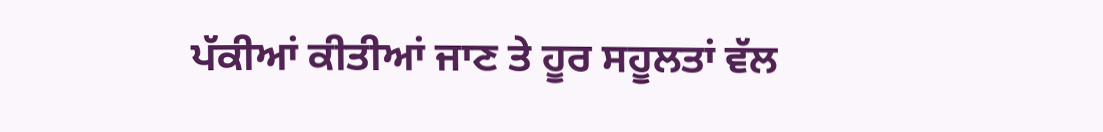ਪੱਕੀਆਂ ਕੀਤੀਆਂ ਜਾਣ ਤੇ ਹੂਰ ਸਹੂਲਤਾਂ ਵੱਲ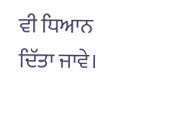ਵੀ ਧਿਆਨ ਦਿੱਤਾ ਜਾਵੇ।